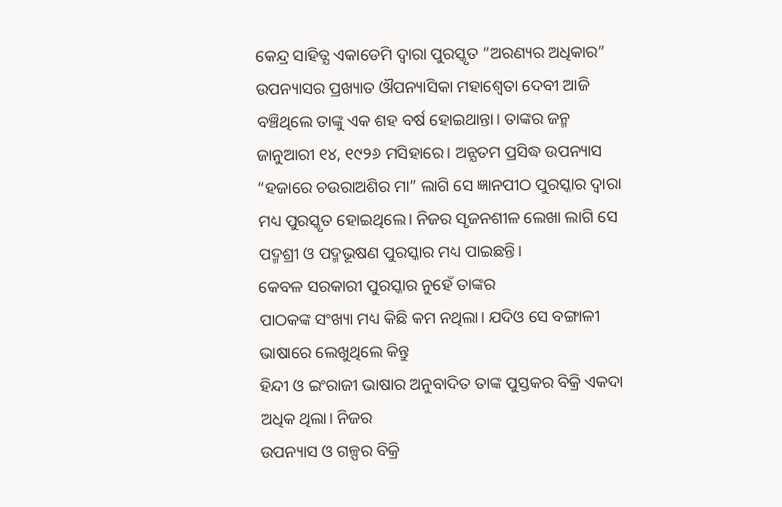କେନ୍ଦ୍ର ସାହିତ୍ଯ ଏକାଡେମି ଦ୍ଵାରା ପୁରସ୍କୃତ “ଅରଣ୍ୟର ଅଧିକାର” ଉପନ୍ୟାସର ପ୍ରଖ୍ୟାତ ଔପନ୍ୟାସିକା ମହାଶ୍ଵେତା ଦେବୀ ଆଜି ବଞ୍ଚିଥିଲେ ତାଙ୍କୁ ଏକ ଶହ ବର୍ଷ ହୋଇଥାନ୍ତା। ତାଙ୍କର ଜନ୍ମ ଜାନୁଆରୀ ୧୪, ୧୯୨୬ ମସିହାରେ। ଅନ୍ଯତମ ପ୍ରସିଦ୍ଧ ଉପନ୍ୟାସ “ହଜାରେ ଚଉରାଅଶିର ମା” ଲାଗି ସେ ଜ୍ଞାନପୀଠ ପୁରସ୍କାର ଦ୍ଵାରା ମଧ୍ୟ ପୁରସ୍କୃତ ହୋଇଥିଲେ। ନିଜର ସୃଜନଶୀଳ ଲେଖା ଲାଗି ସେ ପଦ୍ମଶ୍ରୀ ଓ ପଦ୍ମଭୂଷଣ ପୁରସ୍କାର ମଧ୍ୟ ପାଇଛନ୍ତି।
କେବଳ ସରକାରୀ ପୁରସ୍କାର ନୁହେଁ ତାଙ୍କର
ପାଠକଙ୍କ ସଂଖ୍ୟା ମଧ୍ୟ କିଛି କମ ନଥିଲା। ଯଦିଓ ସେ ବଙ୍ଗାଳୀ ଭାଷାରେ ଲେଖୁଥିଲେ କିନ୍ତୁ
ହିନ୍ଦୀ ଓ ଇଂରାଜୀ ଭାଷାର ଅନୁବାଦିତ ତାଙ୍କ ପୁସ୍ତକର ବିକ୍ରି ଏକଦା ଅଧିକ ଥିଲା। ନିଜର
ଉପନ୍ୟାସ ଓ ଗଳ୍ପର ବିକ୍ରି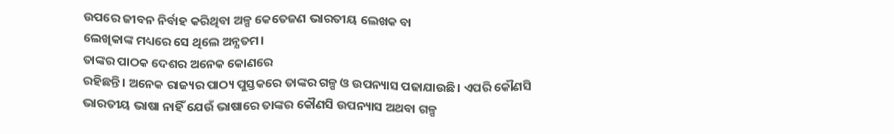ଉପରେ ଜୀବନ ନିର୍ବାହ କରିଥିବା ଅଳ୍ପ କେତେଜଣ ଭାରତୀୟ ଲେଖକ ବା
ଲେଖିକାଙ୍କ ମଧ୍ୟରେ ସେ ଥିଲେ ଅନ୍ଯତମ।
ତାଙ୍କର ପାଠକ ଦେଶର ଅନେକ କୋଣରେ
ରହିଛନ୍ତି। ଅନେକ ରାଜ୍ୟର ପାଠ୍ୟ ପୁସ୍ତକରେ ତାଙ୍କର ଗଳ୍ପ ଓ ଉପନ୍ୟାସ ପଢାଯାଉଛି। ଏପରି କୌଣସି
ଭାରତୀୟ ଭାଷା ନାହିଁ ଯେଉଁ ଭାଷାରେ ତାଙ୍କର କୌଣସି ଉପନ୍ୟାସ ଅଥବା ଗଳ୍ପ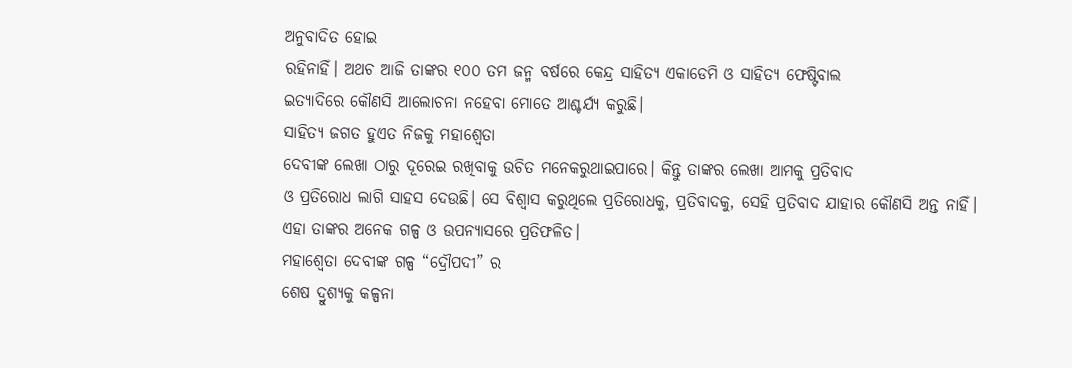ଅନୁବାଦିତ ହୋଇ
ରହିନାହିଁ। ଅଥଚ ଆଜି ତାଙ୍କର ୧୦୦ ତମ ଜନ୍ମ ବର୍ଷରେ କେନ୍ଦ୍ର ସାହିତ୍ଯ ଏକାଡେମି ଓ ସାହିତ୍ଯ ଫେଷ୍ଟିବାଲ
ଇତ୍ୟାଦିରେ କୌଣସି ଆଲୋଚନା ନହେବା ମୋତେ ଆଶ୍ଚର୍ଯ୍ୟ କରୁଛି।
ସାହିତ୍ଯ ଜଗତ ହୁଏତ ନିଜକୁ ମହାଶ୍ଵେତା
ଦେବୀଙ୍କ ଲେଖା ଠାରୁ ଦୂରେଇ ରଖିବାକୁ ଉଚିତ ମନେକରୁଥାଇପାରେ। କିନ୍ତୁ ତାଙ୍କର ଲେଖା ଆମକୁ ପ୍ରତିବାଦ
ଓ ପ୍ରତିରୋଧ ଲାଗି ସାହସ ଦେଉଛି। ସେ ବିଶ୍ଵାସ କରୁଥିଲେ ପ୍ରତିରୋଧକୁ, ପ୍ରତିବାଦକୁ, ସେହି ପ୍ରତିବାଦ ଯାହାର କୌଣସି ଅନ୍ତ ନାହିଁ।
ଏହା ତାଙ୍କର ଅନେକ ଗଳ୍ପ ଓ ଉପନ୍ୟାସରେ ପ୍ରତିଫଳିତ।
ମହାଶ୍ଵେତା ଦେବୀଙ୍କ ଗଳ୍ପ “ଦ୍ରୌପଦୀ” ର
ଶେଷ ଦ୍ରୁଶ୍ଯକୁ କଳ୍ପନା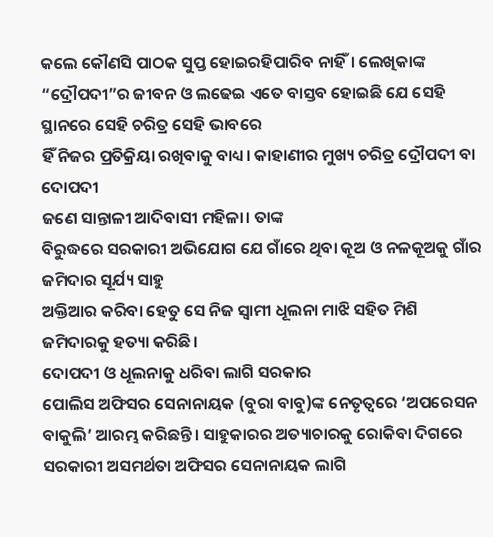କଲେ କୌଣସି ପାଠକ ସୁପ୍ତ ହୋଇରହିପାରିବ ନାହିଁ। ଲେଖିକାଙ୍କ
“ଦ୍ରୌପଦୀ”ର ଜୀବନ ଓ ଲଢେଇ ଏତେ ବାସ୍ତବ ହୋଇଛି ଯେ ସେହି ସ୍ଥାନରେ ସେହି ଚରିତ୍ର ସେହି ଭାବରେ
ହିଁ ନିଜର ପ୍ରତିକ୍ରିୟା ରଖିବାକୁ ବାଧ୍ୟ। କାହାଣୀର ମୁଖ୍ୟ ଚରିତ୍ର ଦ୍ରୌପଦୀ ବା ଦୋପଦୀ
ଜଣେ ସାନ୍ତାଳୀ ଆଦିବାସୀ ମହିଳା। ତାଙ୍କ
ବିରୁଦ୍ଧରେ ସରକାରୀ ଅଭିଯୋଗ ଯେ ଗାଁରେ ଥିବା କୂଅ ଓ ନଳକୂଅକୁ ଗାଁର ଜମିଦାର ସୂର୍ଯ୍ୟ ସାହୁ
ଅକ୍ତିଆର କରିବା ହେତୁ ସେ ନିଜ ସ୍ଵାମୀ ଧୂଲନା ମାଝି ସହିତ ମିଶି ଜମିଦାରକୁ ହତ୍ୟା କରିଛି।
ଦୋପଦୀ ଓ ଧୂଲନାକୁ ଧରିବା ଲାଗି ସରକାର
ପୋଲିସ ଅଫିସର ସେନାନାୟକ (ବୁରା ବାବୁ)ଙ୍କ ନେତୃତ୍ଵରେ ‘ଅପରେସନ
ବାକୁଲି’ ଆରମ୍ଭ କରିଛନ୍ତି। ସାହୁକାରର ଅତ୍ୟାଚାରକୁ ରୋକିବା ଦିଗରେ
ସରକାରୀ ଅସମର୍ଥତା ଅଫିସର ସେନାନାୟକ ଲାଗି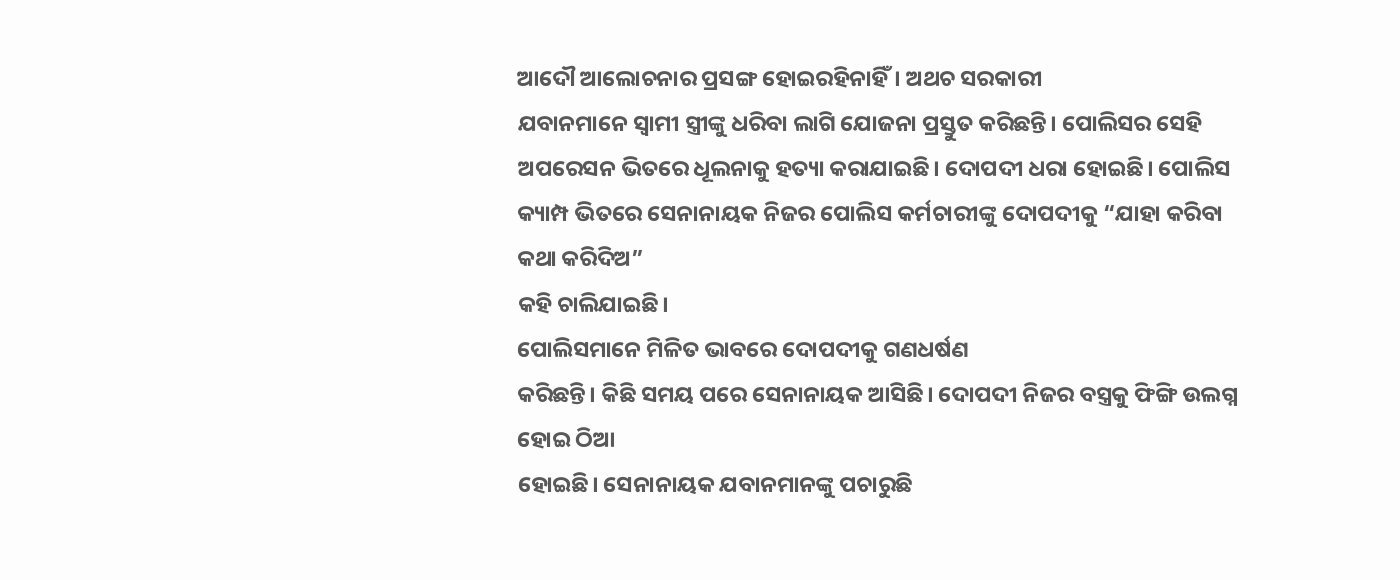ଆଦୌ ଆଲୋଚନାର ପ୍ରସଙ୍ଗ ହୋଇରହିନାହିଁ। ଅଥଚ ସରକାରୀ
ଯବାନମାନେ ସ୍ଵାମୀ ସ୍ତ୍ରୀଙ୍କୁ ଧରିବା ଲାଗି ଯୋଜନା ପ୍ରସ୍ତୁତ କରିଛନ୍ତି। ପୋଲିସର ସେହି
ଅପରେସନ ଭିତରେ ଧୂଲନାକୁ ହତ୍ୟା କରାଯାଇଛି। ଦୋପଦୀ ଧରା ହୋଇଛି। ପୋଲିସ
କ୍ୟାମ୍ପ ଭିତରେ ସେନାନାୟକ ନିଜର ପୋଲିସ କର୍ମଚାରୀଙ୍କୁ ଦୋପଦୀକୁ “ଯାହା କରିବା କଥା କରିଦିଅ”
କହି ଚାଲିଯାଇଛି।
ପୋଲିସମାନେ ମିଳିତ ଭାବରେ ଦୋପଦୀକୁ ଗଣଧର୍ଷଣ
କରିଛନ୍ତି। କିଛି ସମୟ ପରେ ସେନାନାୟକ ଆସିଛି। ଦୋପଦୀ ନିଜର ବସ୍ତ୍ରକୁ ଫିଙ୍ଗି ଉଲଗ୍ନ ହୋଇ ଠିଆ
ହୋଇଛି। ସେନାନାୟକ ଯବାନମାନଙ୍କୁ ପଚାରୁଛି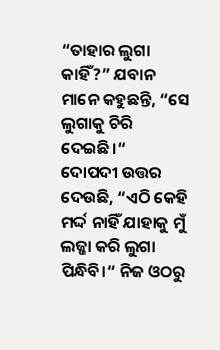“ତାହାର ଲୁଗା କାହିଁ?” ଯବାନ ମାନେ କହୁଛନ୍ତି, “ସେ ଲୁଗାକୁ ଚିରି ଦେଇଛି।“
ଦୋପଦୀ ଉତ୍ତର ଦେଉଛି, “ଏଠି କେହି ମର୍ଦ୍ଦ ନାହିଁ ଯାହାକୁ ମୁଁ ଲଜ୍ଜା କରି ଲୁଗା ପିନ୍ଧିବି।“ ନିଜ ଓଠରୁ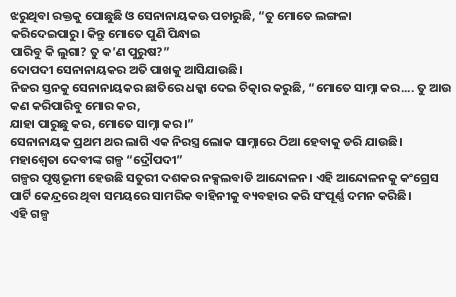ଝରୁଥିବା ରକ୍ତକୁ ପୋଛୁଛି ଓ ସେନାନାୟକଊ ପଚାରୁଛି, “ତୁ ମୋତେ ଲଙ୍ଗଳା
କରିଦେଇପାରୁ। କିନ୍ତୁ ମୋତେ ପୁଣି ପିନ୍ଧାଇ
ପାରିବୁ କି ଲୁଗା? ତୁ କ’ଣ ପୁରୁଷ?”
ଦୋପଦୀ ସେନାନାୟକର ଅତି ପାଖକୁ ଆସିଯାଉଛି।
ନିଜର ସ୍ତନକୁ ସେନାନାୟକର ଛାତିରେ ଧକ୍କା ଦେଇ ଚିତ୍କାର କରୁଛି, “ମୋତେ ସାମ୍ନା କର.... ତୁ ଆଉ କଣ କରିପାରିବୁ ମୋର କର,
ଯାହା ପାରୁଛୁ କର, ମୋତେ ସାମ୍ନା କର।”
ସେନାନାୟକ ପ୍ରଥମ ଥର ଲାଗି ଏକ ନିରସ୍ତ୍ର ଲୋକ ସାମ୍ନାରେ ଠିଆ ହେବାକୁ ଡରି ଯାଉଛି।
ମହାଶ୍ଵେତା ଦେବୀଙ୍କ ଗଳ୍ପ “ଦ୍ରୌପଦୀ”
ଗଳ୍ପର ପୃଷ୍ଠଭୂମୀ ହେଉଛି ସତୁରୀ ଦଶକର ନକ୍ସଲବାଡି ଆନ୍ଦୋଳନ। ଏହି ଆନ୍ଦୋଳନକୁ କଂଗ୍ରେସ
ପାର୍ଟି କେନ୍ଦ୍ରରେ ଥିବା ସମୟରେ ସାମରିକ ବାହିନୀକୁ ବ୍ୟବହାର କରି ସଂପୂର୍ଣ୍ଣ ଦମନ କରିଛି।
ଏହି ଗଳ୍ପ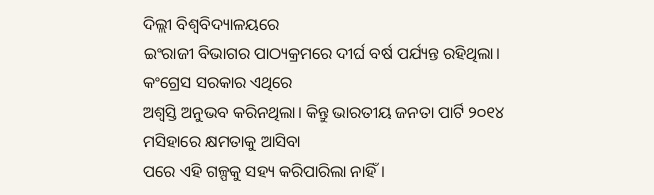ଦିଲ୍ଲୀ ବିଶ୍ୱବିଦ୍ୟାଳୟରେ
ଇଂରାଜୀ ବିଭାଗର ପାଠ୍ୟକ୍ରମରେ ଦୀର୍ଘ ବର୍ଷ ପର୍ଯ୍ୟନ୍ତ ରହିଥିଲା। କଂଗ୍ରେସ ସରକାର ଏଥିରେ
ଅଶ୍ଵସ୍ତି ଅନୁଭବ କରିନଥିଲା। କିନ୍ତୁ ଭାରତୀୟ ଜନତା ପାର୍ଟି ୨୦୧୪ ମସିହାରେ କ୍ଷମତାକୁ ଆସିବା
ପରେ ଏହି ଗଳ୍ପକୁ ସହ୍ୟ କରିପାରିଲା ନାହିଁ।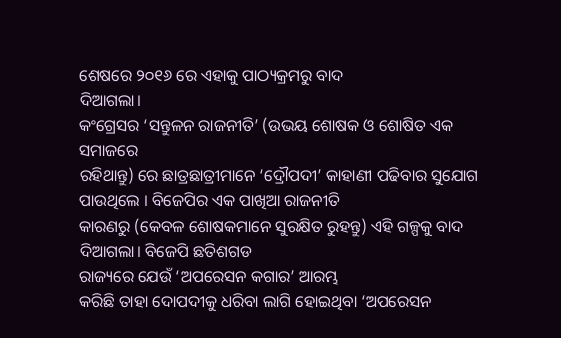ଶେଷରେ ୨୦୧୬ ରେ ଏହାକୁ ପାଠ୍ୟକ୍ରମରୁ ବାଦ
ଦିଆଗଲା।
କଂଗ୍ରେସର ‘ସନ୍ତୁଳନ ରାଜନୀତି’ (ଉଭୟ ଶୋଷକ ଓ ଶୋଷିତ ଏକ ସମାଜରେ
ରହିଥାନ୍ତୁ) ରେ ଛାତ୍ରଛାତ୍ରୀମାନେ ‘ଦ୍ରୌପଦୀ’ କାହାଣୀ ପଢିବାର ସୁଯୋଗ ପାଉଥିଲେ । ବିଜେପିର ଏକ ପାଖିଆ ରାଜନୀତି
କାରଣରୁ (କେବଳ ଶୋଷକମାନେ ସୁରକ୍ଷିତ ରୁହନ୍ତୁ) ଏହି ଗଳ୍ପକୁ ବାଦ ଦିଆଗଲା। ବିଜେପି ଛତିଶଗଡ
ରାଜ୍ୟରେ ଯେଉଁ ‘ଅପରେସନ କଗାର’ ଆରମ୍ଭ
କରିଛି ତାହା ଦୋପଦୀକୁ ଧରିବା ଲାଗି ହୋଇଥିବା ‘ଅପରେସନ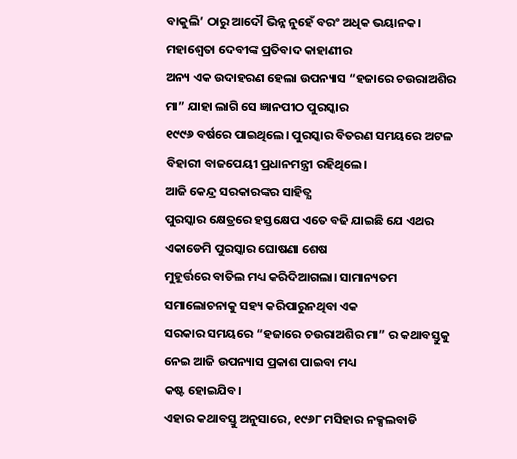ବାକୁଲି’ ଠାରୁ ଆଦୌ ଭିନ୍ନ ନୁହେଁ ବରଂ ଅଧିକ ଭୟାନକ।
ମହାଶ୍ଵେତା ଦେବୀଙ୍କ ପ୍ରତିବାଦ କାହାଣୀର
ଅନ୍ୟ ଏକ ଉଦାହରଣ ହେଲା ଉପନ୍ୟାସ “ହଜାରେ ଚଉରାଅଶିର ମା” ଯାହା ଲାଗି ସେ ଜ୍ଞାନପୀଠ ପୁରସ୍କାର
୧୯୯୬ ବର୍ଷରେ ପାଇଥିଲେ। ପୁରସ୍କାର ବିତରଣ ସମୟରେ ଅଟଳ ବିହାରୀ ବାଜପେୟୀ ପ୍ରଧାନମନ୍ତ୍ରୀ ରହିଥିଲେ।
ଆଜି କେନ୍ଦ୍ର ସରକାରଙ୍କର ସାହିତ୍ଯ
ପୁରସ୍କାର କ୍ଷେତ୍ରରେ ହସ୍ତକ୍ଷେପ ଏତେ ବଢି ଯାଇଛି ଯେ ଏଥର ଏକାଡେମି ପୁରସ୍କାର ଘୋଷଣା ଶେଷ
ମୁହୂର୍ତ୍ତରେ ବାତିଲ ମଧ୍ୟ କରିଦିଆଗଲା। ସାମାନ୍ୟତମ ସମାଲୋଚନାକୁ ସହ୍ୟ କରିପାରୁନଥିବା ଏକ
ସରକାର ସମୟରେ “ହଜାରେ ଚଉରାଅଶିର ମା” ର କଥାବସ୍ତୁକୁ ନେଇ ଆଜି ଉପନ୍ୟାସ ପ୍ରକାଶ ପାଇବା ମଧ୍ୟ
କଷ୍ଟ ହୋଇଯିବ।
ଏହାର କଥାବସ୍ତୁ ଅନୁସାରେ, ୧୯୬୮ ମସିହାର ନକ୍ସଲବାଡି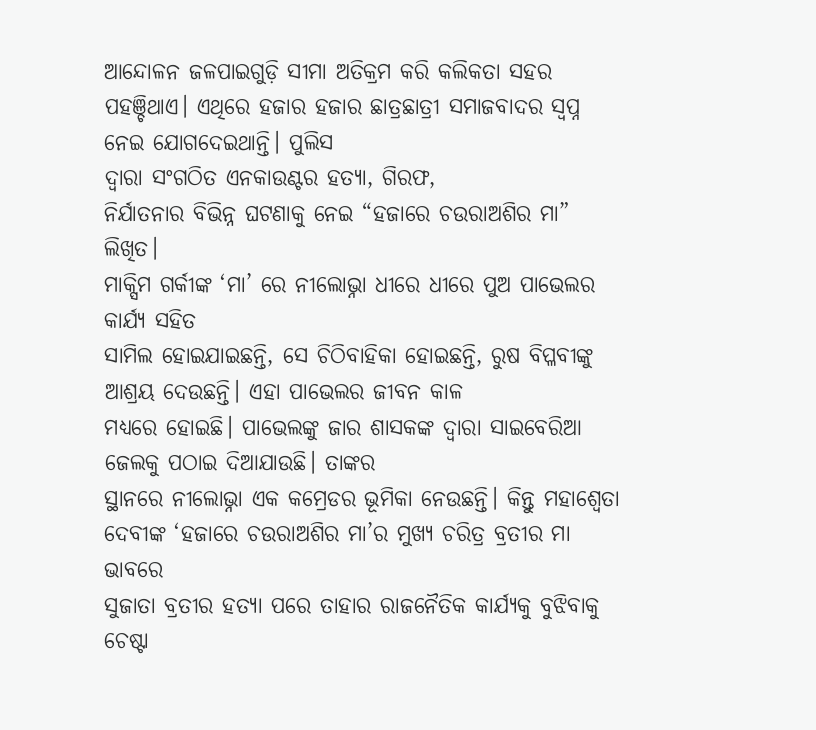ଆନ୍ଦୋଳନ ଜଳପାଇଗୁଡ଼ି ସୀମା ଅତିକ୍ରମ କରି କଲିକତା ସହର
ପହଞ୍ଚିଥାଏ। ଏଥିରେ ହଜାର ହଜାର ଛାତ୍ରଛାତ୍ରୀ ସମାଜବାଦର ସ୍ଵପ୍ନ ନେଇ ଯୋଗଦେଇଥାନ୍ତି। ପୁଲିସ
ଦ୍ଵାରା ସଂଗଠିତ ଏନକାଉଣ୍ଟର ହତ୍ୟା, ଗିରଫ,
ନିର୍ଯାତନାର ବିଭିନ୍ନ ଘଟଣାକୁ ନେଇ “ହଜାରେ ଚଉରାଅଶିର ମା” ଲିଖିତ।
ମାକ୍ସିମ ଗର୍କୀଙ୍କ ‘ମା’ ରେ ନୀଲୋଭ୍ନା ଧୀରେ ଧୀରେ ପୁଅ ପାଭେଲର କାର୍ଯ୍ୟ ସହିତ
ସାମିଲ ହୋଇଯାଇଛନ୍ତି, ସେ ଚିଠିବାହିକା ହୋଇଛନ୍ତି, ରୁଷ ବିପ୍ଳବୀଙ୍କୁ ଆଶ୍ରୟ ଦେଉଛନ୍ତି। ଏହା ପାଭେଲର ଜୀବନ କାଳ
ମଧ୍ୟରେ ହୋଇଛି। ପାଭେଲଙ୍କୁ ଜାର ଶାସକଙ୍କ ଦ୍ଵାରା ସାଇବେରିଆ ଜେଲକୁ ପଠାଇ ଦିଆଯାଉଛି। ତାଙ୍କର
ସ୍ଥାନରେ ନୀଲୋଭ୍ନା ଏକ କମ୍ରେଡର ଭୂମିକା ନେଉଛନ୍ତି। କିନ୍ତୁ ମହାଶ୍ଵେତା ଦେବୀଙ୍କ ‘ହଜାରେ ଚଉରାଅଶିର ମା’ର ମୁଖ୍ୟ ଚରିତ୍ର ବ୍ରତୀର ମା ଭାବରେ
ସୁଜାତା ବ୍ରତୀର ହତ୍ୟା ପରେ ତାହାର ରାଜନୈତିକ କାର୍ଯ୍ୟକୁ ବୁଝିବାକୁ ଚେଷ୍ଟା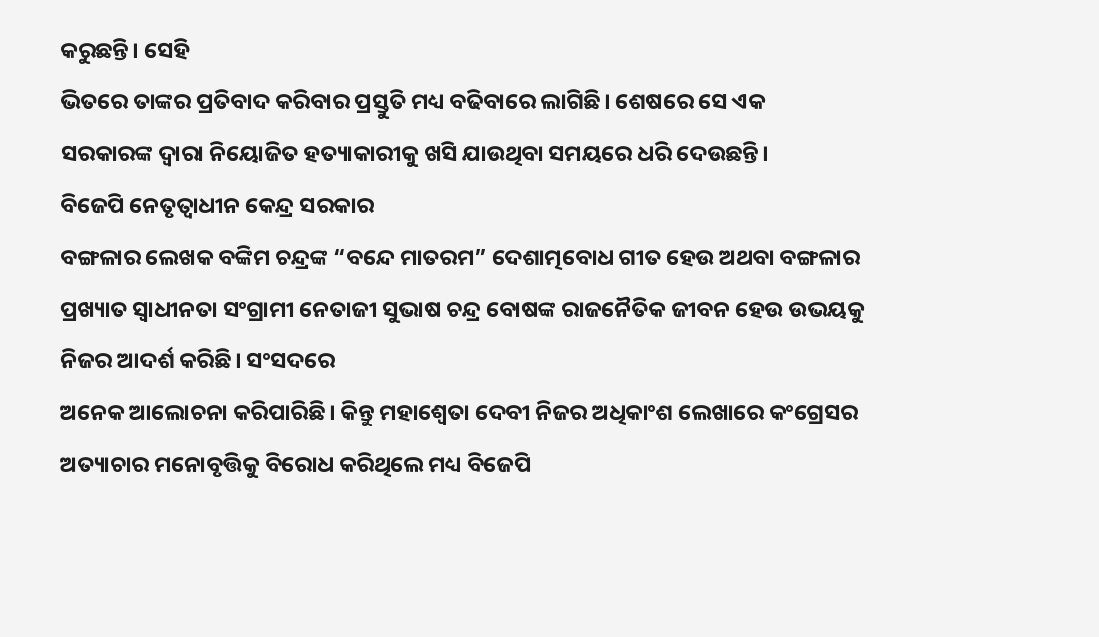କରୁଛନ୍ତି। ସେହି
ଭିତରେ ତାଙ୍କର ପ୍ରତିବାଦ କରିବାର ପ୍ରସ୍ତୁତି ମଧ୍ୟ ବଢିବାରେ ଲାଗିଛି। ଶେଷରେ ସେ ଏକ
ସରକାରଙ୍କ ଦ୍ଵାରା ନିୟୋଜିତ ହତ୍ୟାକାରୀକୁ ଖସି ଯାଉଥିବା ସମୟରେ ଧରି ଦେଉଛନ୍ତି।
ବିଜେପି ନେତୃତ୍ଵାଧୀନ କେନ୍ଦ୍ର ସରକାର
ବଙ୍ଗଳାର ଲେଖକ ବଙ୍କିମ ଚନ୍ଦ୍ରଙ୍କ “ବନ୍ଦେ ମାତରମ” ଦେଶାତ୍ମବୋଧ ଗୀତ ହେଉ ଅଥବା ବଙ୍ଗଳାର
ପ୍ରଖ୍ୟାତ ସ୍ଵାଧୀନତା ସଂଗ୍ରାମୀ ନେତାଜୀ ସୁଭାଷ ଚନ୍ଦ୍ର ବୋଷଙ୍କ ରାଜନୈତିକ ଜୀବନ ହେଉ ଉଭୟକୁ
ନିଜର ଆଦର୍ଶ କରିଛି। ସଂସଦରେ
ଅନେକ ଆଲୋଚନା କରିପାରିଛି। କିନ୍ତୁ ମହାଶ୍ଵେତା ଦେବୀ ନିଜର ଅଧିକାଂଶ ଲେଖାରେ କଂଗ୍ରେସର
ଅତ୍ୟାଚାର ମନୋବୃତ୍ତିକୁ ବିରୋଧ କରିଥିଲେ ମଧ୍ୟ ବିଜେପି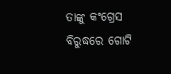ତାଙ୍କୁ କଂଗ୍ରେସ ବିରୁଦ୍ଧରେ ଗୋଟି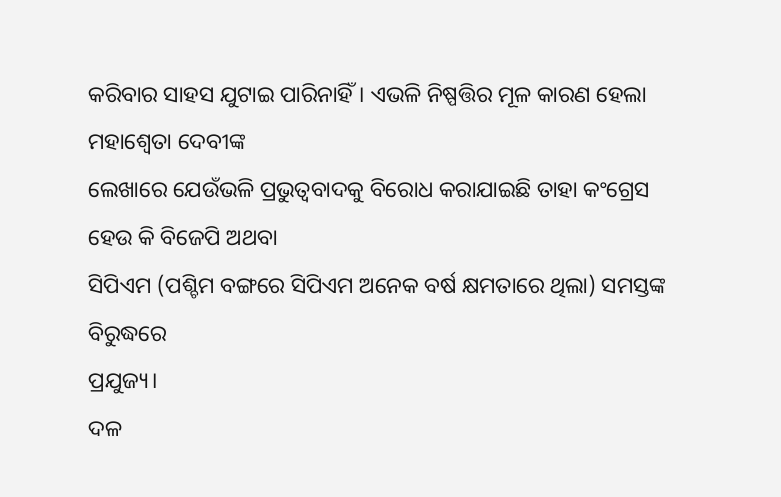କରିବାର ସାହସ ଯୁଟାଇ ପାରିନାହିଁ। ଏଭଳି ନିଷ୍ପତ୍ତିର ମୂଳ କାରଣ ହେଲା ମହାଶ୍ଵେତା ଦେବୀଙ୍କ
ଲେଖାରେ ଯେଉଁଭଳି ପ୍ରଭୁତ୍ଵବାଦକୁ ବିରୋଧ କରାଯାଇଛି ତାହା କଂଗ୍ରେସ ହେଉ କି ବିଜେପି ଅଥବା
ସିପିଏମ (ପଶ୍ଚିମ ବଙ୍ଗରେ ସିପିଏମ ଅନେକ ବର୍ଷ କ୍ଷମତାରେ ଥିଲା) ସମସ୍ତଙ୍କ ବିରୁଦ୍ଧରେ
ପ୍ରଯୁଜ୍ୟ।
ଦଳ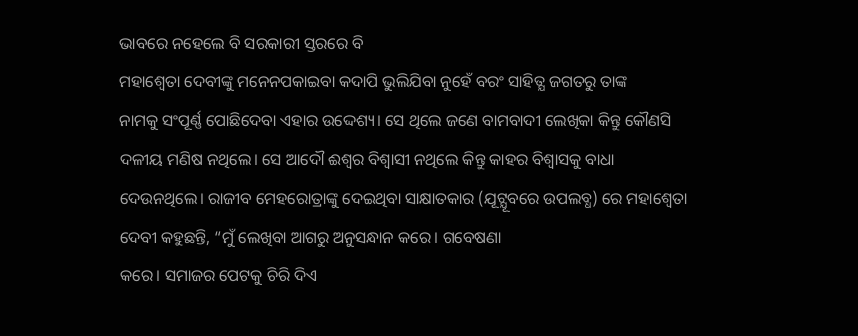ଭାବରେ ନହେଲେ ବି ସରକାରୀ ସ୍ତରରେ ବି
ମହାଶ୍ଵେତା ଦେବୀଙ୍କୁ ମନେନପକାଇବା କଦାପି ଭୁଲିଯିବା ନୁହେଁ ବରଂ ସାହିତ୍ଯ ଜଗତରୁ ତାଙ୍କ
ନାମକୁ ସଂପୂର୍ଣ୍ଣ ପୋଛିଦେବା ଏହାର ଉଦ୍ଦେଶ୍ୟ। ସେ ଥିଲେ ଜଣେ ବାମବାଦୀ ଲେଖିକା କିନ୍ତୁ କୌଣସି
ଦଳୀୟ ମଣିଷ ନଥିଲେ। ସେ ଆଦୌ ଈଶ୍ବର ବିଶ୍ଵାସୀ ନଥିଲେ କିନ୍ତୁ କାହର ବିଶ୍ଵାସକୁ ବାଧା
ଦେଉନଥିଲେ। ରାଜୀବ ମେହରୋତ୍ରାଙ୍କୁ ଦେଇଥିବା ସାକ୍ଷାତକାର (ଯୂଟ୍ଯୂବରେ ଉପଲବ୍ଧ) ରେ ମହାଶ୍ଵେତା
ଦେବୀ କହୁଛନ୍ତି, “ମୁଁ ଲେଖିବା ଆଗରୁ ଅନୁସନ୍ଧାନ କରେ। ଗବେଷଣା
କରେ। ସମାଜର ପେଟକୁ ଚିରି ଦିଏ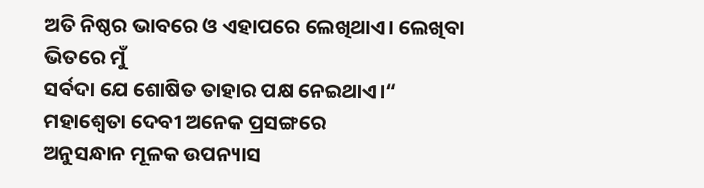ଅତି ନିଷ୍ଠର ଭାବରେ ଓ ଏହାପରେ ଲେଖିଥାଏ। ଲେଖିବା ଭିତରେ ମୁଁ
ସର୍ବଦା ଯେ ଶୋଷିତ ତାହାର ପକ୍ଷ ନେଇଥାଏ।“
ମହାଶ୍ଵେତା ଦେବୀ ଅନେକ ପ୍ରସଙ୍ଗରେ
ଅନୁସନ୍ଧାନ ମୂଳକ ଉପନ୍ୟାସ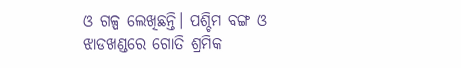ଓ ଗଳ୍ପ ଲେଖିଛନ୍ତି। ପଶ୍ଚିମ ବଙ୍ଗ ଓ ଝାଡଖଣ୍ଡରେ ଗୋତି ଶ୍ରମିକ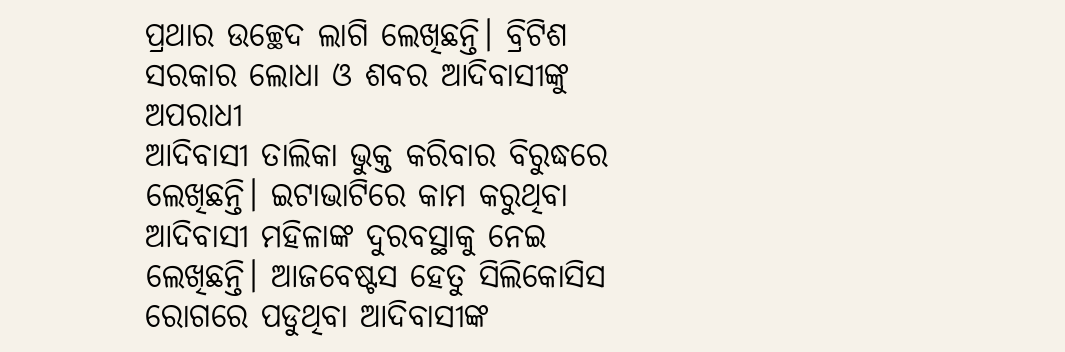ପ୍ରଥାର ଉଚ୍ଛେଦ ଲାଗି ଲେଖିଛନ୍ତି। ବ୍ରିଟିଶ ସରକାର ଲୋଧା ଓ ଶବର ଆଦିବାସୀଙ୍କୁ ଅପରାଧୀ
ଆଦିବାସୀ ତାଲିକା ଭୁକ୍ତ କରିବାର ବିରୁଦ୍ଧରେ ଲେଖିଛନ୍ତି। ଇଟାଭାଟିରେ କାମ କରୁଥିବା
ଆଦିବାସୀ ମହିଳାଙ୍କ ଦୁରବସ୍ଥାକୁ ନେଇ ଲେଖିଛନ୍ତି। ଆଜବେଷ୍ଟସ ହେତୁ ସିଲିକୋସିସ ରୋଗରେ ପଡୁଥିବା ଆଦିବାସୀଙ୍କ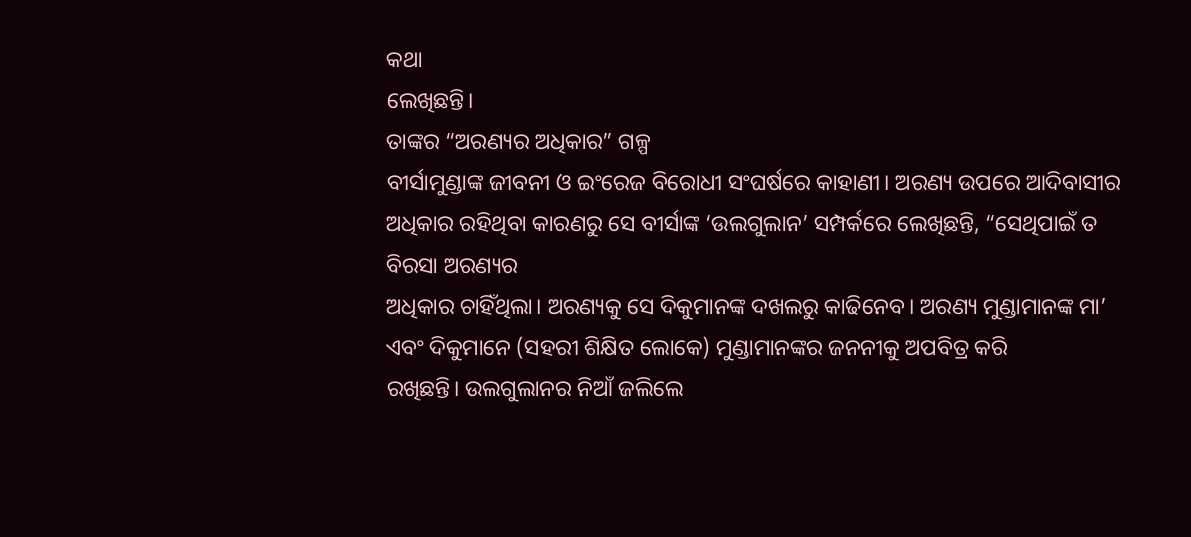କଥା
ଲେଖିଛନ୍ତି।
ତାଙ୍କର “ଅରଣ୍ୟର ଅଧିକାର” ଗଳ୍ପ
ବୀର୍ସାମୁଣ୍ଡାଙ୍କ ଜୀବନୀ ଓ ଇଂରେଜ ବିରୋଧୀ ସଂଘର୍ଷରେ କାହାଣୀ। ଅରଣ୍ୟ ଉପରେ ଆଦିବାସୀର
ଅଧିକାର ରହିଥିବା କାରଣରୁ ସେ ବୀର୍ସାଙ୍କ ‘ଉଲଗୁଲାନ’ ସମ୍ପର୍କରେ ଲେଖିଛନ୍ତି, “ସେଥିପାଇଁ ତ ବିରସା ଅରଣ୍ୟର
ଅଧିକାର ଚାହିଁଥିଲା। ଅରଣ୍ୟକୁ ସେ ଦିକୁମାନଙ୍କ ଦଖଲରୁ କାଢିନେବ। ଅରଣ୍ୟ ମୁଣ୍ଡାମାନଙ୍କ ମା’ ଏବଂ ଦିକୁମାନେ (ସହରୀ ଶିକ୍ଷିତ ଲୋକେ) ମୁଣ୍ଡାମାନଙ୍କର ଜନନୀକୁ ଅପବିତ୍ର କରି
ରଖିଛନ୍ତି। ଉଲଗୁଲାନର ନିଆଁ ଜଲିଲେ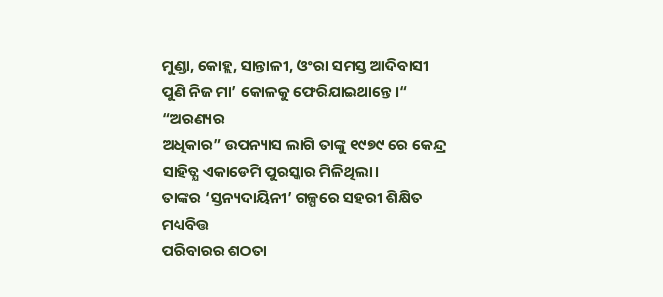ମୁଣ୍ଡା, କୋହ୍ଲ, ସାନ୍ତାଳୀ, ଓଂରା ସମସ୍ତ ଆଦିବାସୀ ପୁଣି ନିଜ ମା’ କୋଳକୁ ଫେରିଯାଇଥାନ୍ତେ।“ “ଅରଣ୍ୟର
ଅଧିକାର” ଉପନ୍ୟାସ ଲାଗି ତାଙ୍କୁ ୧୯୭୯ ରେ କେନ୍ଦ୍ର ସାହିତ୍ଯ ଏକାଡେମି ପୁରସ୍କାର ମିଳିଥିଲା।
ତାଙ୍କର ‘ସ୍ତନ୍ୟଦାୟିନୀ’ ଗଳ୍ପରେ ସହରୀ ଶିକ୍ଷିତ ମଧ୍ୟବିତ୍ତ
ପରିବାରର ଶଠତା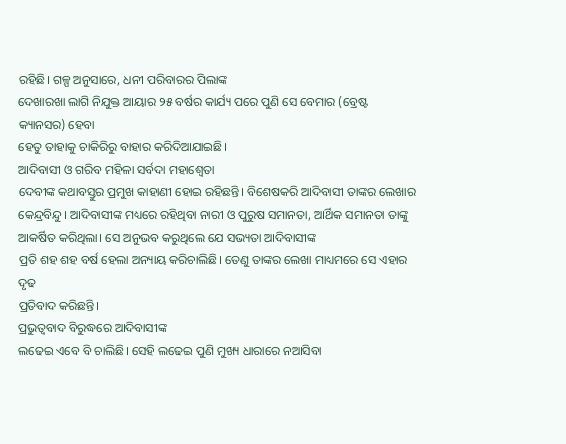ରହିଛି। ଗଳ୍ପ ଅନୁସାରେ, ଧନୀ ପରିବାରର ପିଲାଙ୍କ
ଦେଖାରଖା ଲାଗି ନିଯୁକ୍ତ ଆୟାର ୨୫ ବର୍ଷର କାର୍ଯ୍ୟ ପରେ ପୁଣି ସେ ବେମାର (ବ୍ରେଷ୍ଟ କ୍ୟାନସର) ହେବା
ହେତୁ ତାହାକୁ ଚାକିରିରୁ ବାହାର କରିଦିଆଯାଇଛି।
ଆଦିବାସୀ ଓ ଗରିବ ମହିଳା ସର୍ବଦା ମହାଶ୍ଵେତା
ଦେବୀଙ୍କ କଥାବସ୍ତୁର ପ୍ରମୁଖ କାହାଣୀ ହୋଇ ରହିଛନ୍ତି। ବିଶେଷକରି ଆଦିବାସୀ ତାଙ୍କର ଲେଖାର
କେନ୍ଦ୍ରବିନ୍ଦୁ। ଆଦିବାସୀଙ୍କ ମଧ୍ୟରେ ରହିଥିବା ନାରୀ ଓ ପୁରୁଷ ସମାନତା, ଆର୍ଥିକ ସମାନତା ତାଙ୍କୁ ଆକର୍ଷିତ କରିଥିଲା। ସେ ଅନୁଭବ କରୁଥିଲେ ଯେ ସଭ୍ୟତା ଆଦିବାସୀଙ୍କ
ପ୍ରତି ଶହ ଶହ ବର୍ଷ ହେଲା ଅନ୍ୟାୟ କରିଚାଲିଛି। ତେଣୁ ତାଙ୍କର ଲେଖା ମାଧ୍ୟମରେ ସେ ଏହାର ଦୃଢ
ପ୍ରତିବାଦ କରିଛନ୍ତି।
ପ୍ରଭୁତ୍ଵବାଦ ବିରୁଦ୍ଧରେ ଆଦିବାସୀଙ୍କ
ଲଢେଇ ଏବେ ବି ଚାଲିଛି। ସେହି ଲଢେଇ ପୁଣି ମୁଖ୍ୟ ଧାରାରେ ନଆସିବା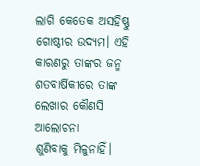ଲାଗି କେତେକ ଅସହିଷ୍ଣୁ
ଗୋଷ୍ଠୀର ଉଦ୍ୟମ। ଏହି କାରଣରୁ ତାଙ୍କର ଜନ୍ମ ଶତବାର୍ଷିକୀରେ ତାଙ୍କ ଲେଖାର କୌଣସି ଆଲୋଚନା
ଶୁଣିବାକୁ ମିଳୁନାହିଁ।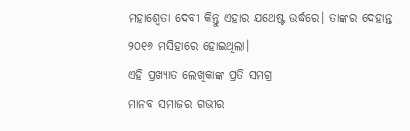ମହାଶ୍ଵେତା ଦେବୀ କିନ୍ତୁ ଏହାର ଯଥେଷ୍ଟ ଉର୍ଦ୍ଧରେ। ତାଙ୍କର ଦେହାନ୍ତ
୨୦୧୬ ମସିହାରେ ହୋଇଥିଲା।
ଏହି ପ୍ରଖ୍ୟାତ ଲେଖିକାଙ୍କ ପ୍ରତି ସମଗ୍ର
ମାନବ ସମାଜର ଗଭୀର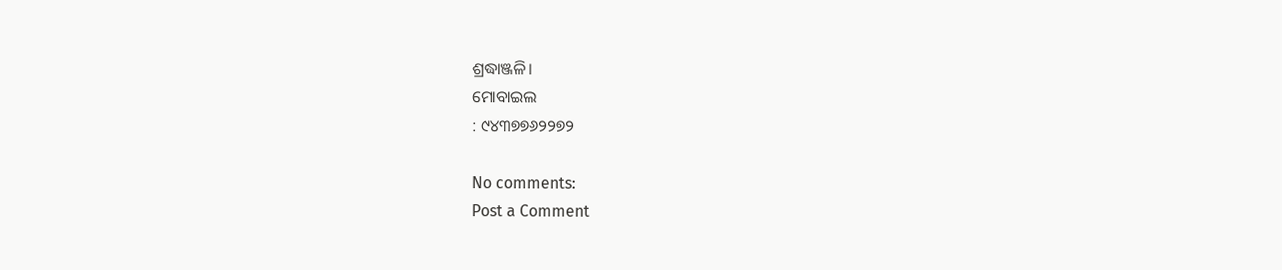ଶ୍ରଦ୍ଧାଞ୍ଜଳି।
ମୋବାଇଲ
: ୯୪୩୭୭୬୨୨୭୨

No comments:
Post a Comment